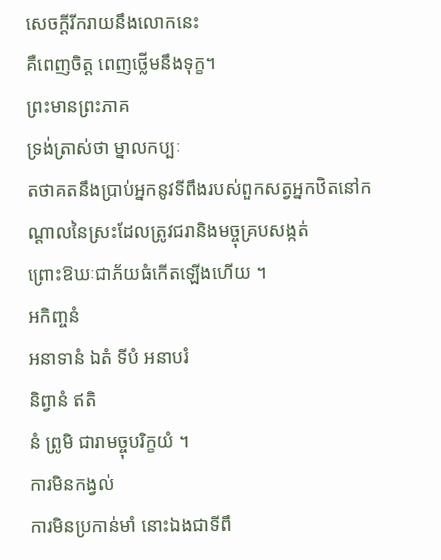សេចក្ដីរីករាយនឹងលោកនេះ
គឺពេញចិត្ត ពេញថ្លើមនឹងទុក្ខ។
ព្រះមានព្រះភាគ
ទ្រង់ត្រាស់ថា ម្នាលកប្បៈ
តថាគតនឹងប្រាប់អ្នកនូវទីពឹងរបស់ពួកសត្វអ្នកឋិតនៅកណ្ដាលនៃស្រះដែលត្រូវជរានិងមច្ចុគ្របសង្កត់
ព្រោះឱឃៈជាភ័យធំកើតឡើងហើយ ។
អកិញ្ចនំ
អនាទានំ ឯតំ ទីបំ អនាបរំ
និព្វានំ ឥតិ
នំ ព្រូមិ ជារាមច្ចុបរិក្ខយំ ។
ការមិនកង្វល់
ការមិនប្រកាន់មាំ នោះឯងជាទីពឹ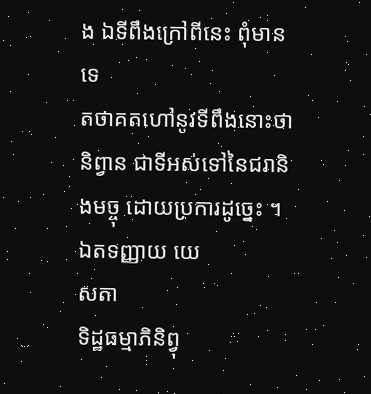ង ឯទីពឹងក្រៅពីនេះ ពុំមានទេ
តថាគតហៅនូវទីពឹងនោះថា
និព្វាន ជាទីអស់ទៅនៃជរានិងមច្ចុ ដោយប្រការដូច្នេះ ។
ឯតទញ្ញាយ យេ
សតា
ទិដ្ឋធម្មាភិនិព្វុ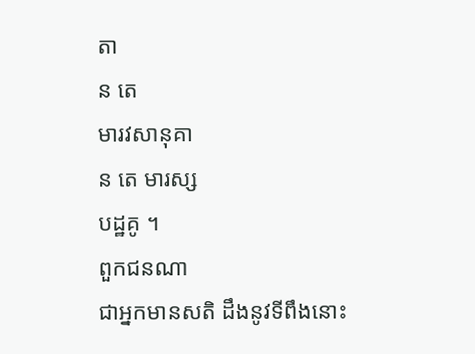តា
ន តេ
មារវសានុគា
ន តេ មារស្ស
បដ្ឋគូ ។
ពួកជនណា
ជាអ្នកមានសតិ ដឹងនូវទីពឹងនោះ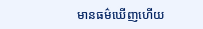មានធម៌ឃើញហើយ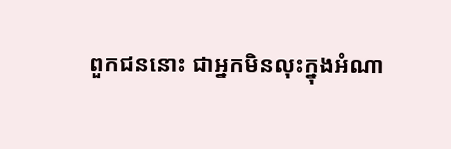ពួកជននោះ ជាអ្នកមិនលុះក្នុងអំណា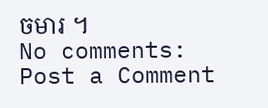ចមារ ។
No comments:
Post a Comment